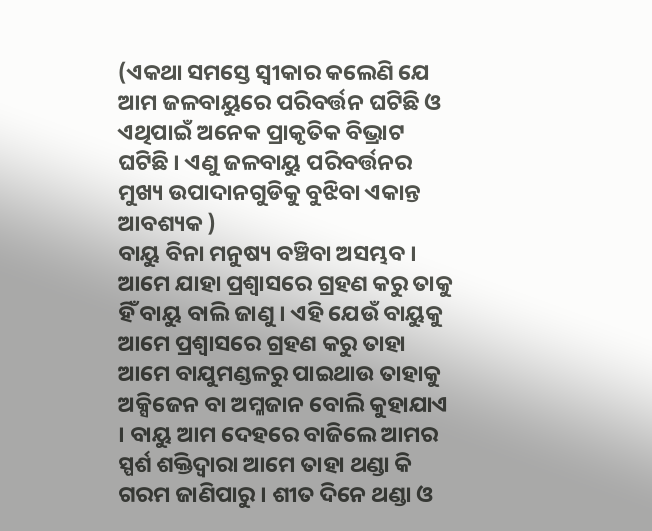(ଏକଥା ସମସ୍ତେ ସ୍ଵୀକାର କଲେଣି ଯେ ଆମ ଜଳବାୟୁରେ ପରିବର୍ତ୍ତନ ଘଟିଛି ଓ ଏଥିପାଇଁ ଅନେକ ପ୍ରାକୃତିକ ବିଭ୍ରାଟ ଘଟିଛି । ଏଣୁ ଜଳବାୟୁ ପରିବର୍ତ୍ତନର ମୁଖ୍ୟ ଉପାଦାନଗୁଡିକୁ ବୁଝିବା ଏକାନ୍ତ ଆବଶ୍ୟକ )
ବାୟୁ ବିନା ମନୁଷ୍ୟ ବଞ୍ଚିବା ଅସମ୍ଭବ । ଆମେ ଯାହା ପ୍ରଶ୍ଵାସରେ ଗ୍ରହଣ କରୁ ତାକୁ ହିଁ ବାୟୁ ବାଲି ଜାଣୁ । ଏହି ଯେଉଁ ବାୟୁକୁ ଆମେ ପ୍ରଶ୍ଵାସରେ ଗ୍ରହଣ କରୁ ତାହା ଆମେ ବାଯୁମଣ୍ଡଳରୁ ପାଇଥାଉ ତାହାକୁ ଅକ୍ସିଜେନ ବା ଅମ୍ଳଜାନ ବୋଲି କୁହାଯାଏ । ବାୟୁ ଆମ ଦେହରେ ବାଜିଲେ ଆମର ସ୍ପର୍ଶ ଶକ୍ତିଦ୍ଵାରା ଆମେ ତାହା ଥଣ୍ଡା କି ଗରମ ଜାଣିପାରୁ । ଶୀତ ଦିନେ ଥଣ୍ଡା ଓ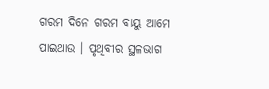ଗରମ ଦିନେ ଗରମ ବାୟୁ ଆମେ ପାଇଥାଉ । ପୃଥିବୀର ସ୍ଥଳଭାଗ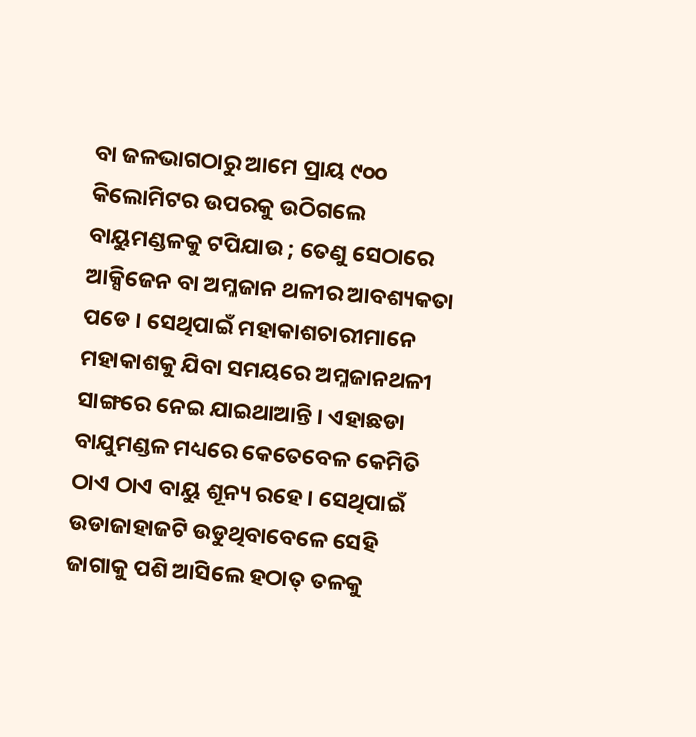ବା ଜଳଭାଗଠାରୁ ଆମେ ପ୍ରାୟ ୯୦୦ କିଲୋମିଟର ଉପରକୁ ଉଠିଗଲେ ବାୟୁମଣ୍ଡଳକୁ ଟପିଯାଉ ; ତେଣୁ ସେଠାରେ ଆକ୍ସିଜେନ ବା ଅମ୍ଳଜାନ ଥଳୀର ଆବଶ୍ୟକତା ପଡେ । ସେଥିପାଇଁ ମହାକାଶଚାରୀମାନେ ମହାକାଶକୁ ଯିବା ସମୟରେ ଅମ୍ଳଜାନଥଳୀ ସାଙ୍ଗରେ ନେଇ ଯାଇଥାଆନ୍ତି । ଏହାଛଡା ବାଯୁମଣ୍ଡଳ ମଧ୍ୟରେ କେତେବେଳ କେମିତି ଠାଏ ଠାଏ ବାୟୁ ଶୂନ୍ୟ ରହେ । ସେଥିପାଇଁ ଉଡାଜାହାଜଟି ଉଡୁଥିବାବେଳେ ସେହି ଜାଗାକୁ ପଶି ଆସିଲେ ହଠାତ୍ ତଳକୁ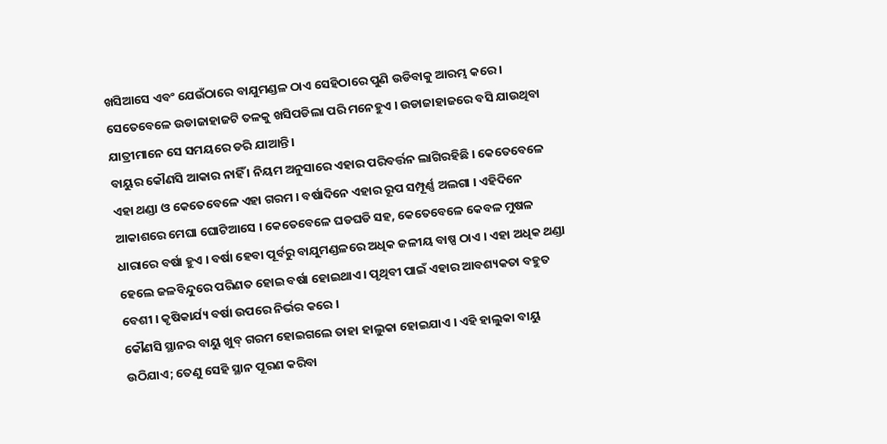ଖସିଆସେ ଏବଂ ଯେଉଁଠାରେ ବାଯୁମଣ୍ଡଳ ଠାଏ ସେହିଠାରେ ପୁଣି ଉଡିବାକୁ ଆରମ୍ଭ କରେ । ସେତେବେଳେ ଉଡାଜାହାଜଟି ତଳକୁ ଖସିପଡିଲା ପରି ମନେହୁଏ । ଉଡାଜାହାଜରେ ବସି ଯାଉଥିବା ଯାତ୍ରୀମାନେ ସେ ସମୟରେ ଡରି ଯାଆନ୍ତି ।
ବାୟୁର କୌଣସି ଆକାର ନାହିଁ । ନିୟମ ଅନୁସାରେ ଏହାର ପରିବର୍ତ୍ତନ ଲାଗିରହିଛି । କେତେବେଳେ ଏହା ଥଣ୍ଡା ଓ କେତେବେଳେ ଏହା ଗରମ । ବର୍ଷାଦିନେ ଏହାର ରୂପ ସମ୍ପୂର୍ଣ୍ଣ ଅଲଗା । ଏହିଦିନେ ଆକାଶରେ ମେଘା ଘୋଟିଆସେ । କେତେବେଳେ ଘଡଘଡି ସହ, କେତେବେଳେ କେବଳ ମୁଷଳ ଧାରାରେ ବର୍ଷା ହୁଏ । ବର୍ଷା ହେବା ପୂର୍ବରୁ ବାଯୁମଣ୍ଡଳରେ ଅଧିକ ଜଳୀୟ ବାଷ୍ପ ଠାଏ । ଏହା ଅଧିକ ଥଣ୍ଡା ହେଲେ ଜଳବିନ୍ଦୁରେ ପରିଣତ ହୋଇ ବର୍ଷା ହୋଇଥାଏ । ପୃଥିବୀ ପାଇଁ ଏହାର ଆବଶ୍ୟକତା ବହୁତ ବେଶୀ । କୃଷିକାର୍ଯ୍ୟ ବର୍ଷା ଉପରେ ନିର୍ଭର କରେ ।
କୌଣସି ସ୍ଥାନର ବାୟୁ ଖୁବ୍ ଗରମ ହୋଇଗଲେ ତାହା ହାଲୁକା ହୋଇଯାଏ । ଏହି ହାଲୁକା ବାୟୁ ଉଠିଯାଏ; ତେଣୁ ସେହି ସ୍ଥାନ ପୂରଣ କରିବା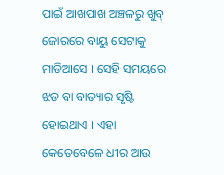ପାଇଁ ଆଖପାଖ ଅଞ୍ଚଳରୁ ଖୁବ୍ ଜୋରରେ ବାୟୁ ସେଟାକୁ ମାଡିଆସେ । ସେହି ସମୟରେ ଝଡ ବା ବାତ୍ୟାର ସୃଷ୍ଟି ହୋଇଥାଏ । ଏହା କେତେବେଳେ ଧୀର ଆଉ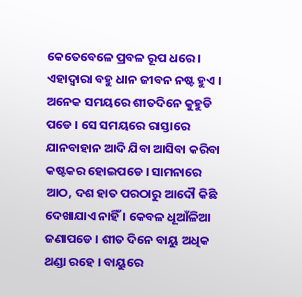କେତେବେଳେ ପ୍ରବଳ ରୂପ ଧରେ । ଏହାଦ୍ଵାରା ବହୁ ଧାନ ଜୀବନ ନଷ୍ଟ ହୁଏ ।
ଅନେକ ସମୟରେ ଶୀତଦିନେ କୁହୁଡି ପଡେ । ସେ ସମୟରେ ରାସ୍ତାରେ ଯାନବାହାନ ଆଦି ଯିବା ଆସିବା କରିବା କଷ୍ଟକର ହୋଇପଡେ । ସାମନାରେ ଆଠ, ଦଶ ହାତ ପରଠାରୁ ଆଦୌ କିଛି ଦେଖାଯାଏ ନାହିଁ । କେବଳ ଧୂଆଁଳିଆ ଜଣାପଡେ । ଶୀତ ଦିନେ ବାୟୁ ଅଧିକ ଥଣ୍ଡା ରହେ । ବାୟୁରେ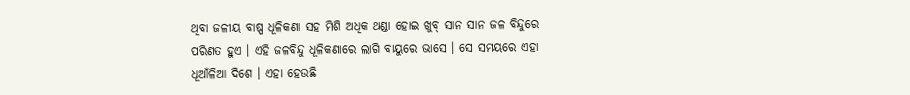ଥିବା ଜଳୀୟ ବାଷ୍ପ ଧୂଳିକଣା ସହ ମିଶି ଅଧିକ ଥଣ୍ଡା ହୋଇ ଖୁବ୍ ସାନ ସାନ ଜଳ ବିନ୍ଦୁରେ ପରିଣତ ହୁଏ । ଏହି ଜଳବିନ୍ଦୁ ଧୂଳିକଣାରେ ଲାଗି ବାୟୁରେ ଭାସେ । ସେ ସମୟରେ ଏହା ଧୂଆଁଳିଆ ଦିଶେ । ଏହା ହେଉଛି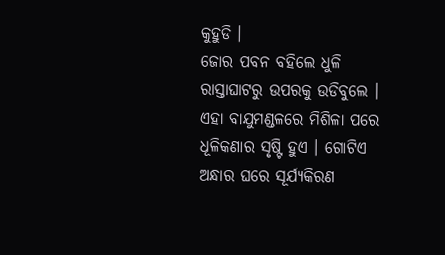କୁହୁଡି ।
ଜୋର ପବନ ବହିଲେ ଧୁଳି ରାସ୍ତାଘାଟରୁ ଉପରକୁ ଉଡିବୁଲେ । ଏହା ବାଯୁମଣ୍ଡଳରେ ମିଶିଳା ପରେ ଧୂଳିକଣାର ସୃଷ୍ଟି ହୁଏ । ଗୋଟିଏ ଅନ୍ଧାର ଘରେ ସୂର୍ଯ୍ୟକିରଣ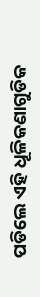ପଡିଲେ ଏହି ଧୂଳିକଣାଗୁଡିକ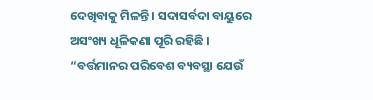ଦେଖିବାକୁ ମିଳନ୍ତି । ସଦାସର୍ବଦା ବାୟୁରେ ଅସଂଖ୍ୟ ଧୂଳିକଣା ପୂରି ରହିଛି ।
“ବର୍ତ୍ତମାନର ପରିବେଶ ବ୍ୟବସ୍ଥା ଯେଉଁ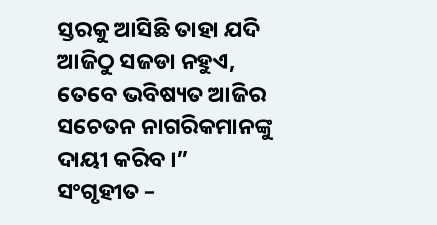ସ୍ତରକୁ ଆସିଛି ତାହା ଯଦି ଆଜିଠୁ ସଜଡା ନହୁଏ, ତେବେ ଭବିଷ୍ୟତ ଆଜିର ସଚେତନ ନାଗରିକମାନଙ୍କୁ ଦାୟୀ କରିବ ।”
ସଂଗୃହୀତ –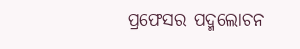ପ୍ରଫେସର ପଦ୍ମଲୋଚନ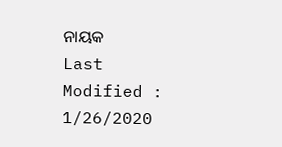ନାୟକ
Last Modified : 1/26/2020